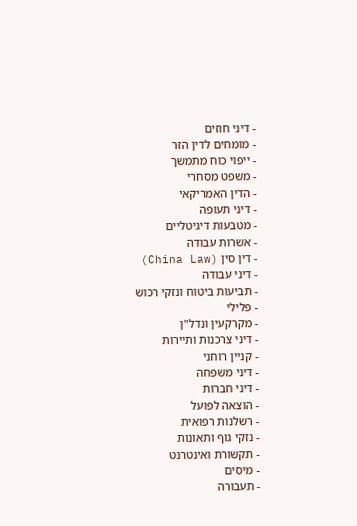- דיני חוזים
- מומחים לדין הזר
- ייפוי כוח מתמשך
- משפט מסחרי
- הדין האמריקאי
- דיני תעופה
- מטבעות דיגיטליים
- אשרות עבודה
- דין סין (China Law)
- דיני עבודה
- תביעות ביטוח ונזקי רכוש
- פלילי
- מקרקעין ונדל"ן
- דיני צרכנות ותיירות
- קניין רוחני
- דיני משפחה
- דיני חברות
- הוצאה לפועל
- רשלנות רפואית
- נזקי גוף ותאונות
- תקשורת ואינטרנט
- מיסים
- תעבורה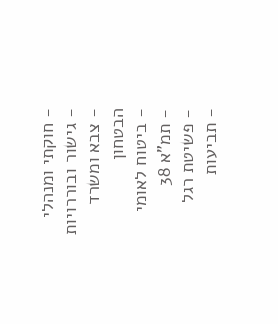- חוקתי ומנהלי
- גישור ובוררויות
- צבא ומשרד הבטחון
- ביטוח לאומי
- תמ"א 38
- פשיטת רגל
- תביעות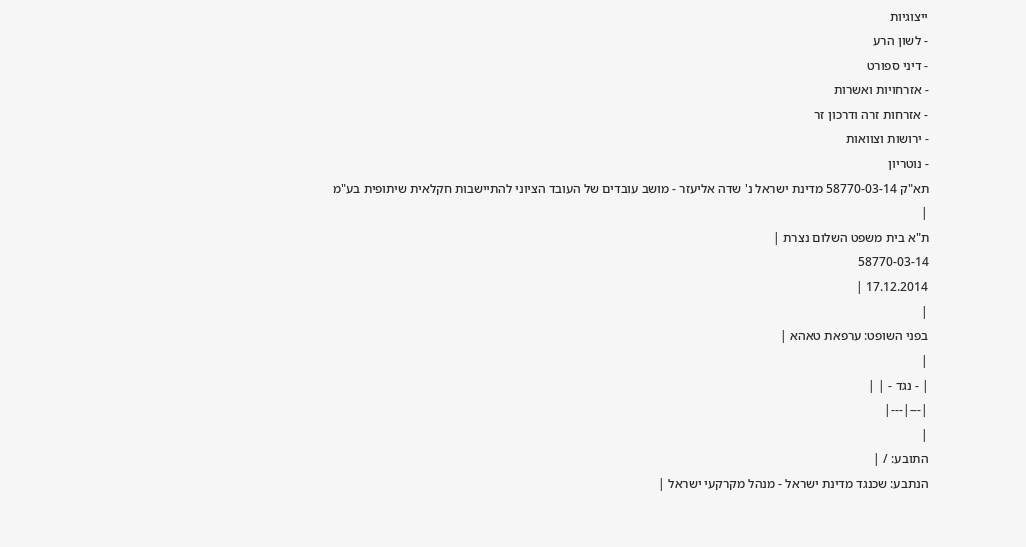ייצוגיות
- לשון הרע
- דיני ספורט
- אזרחויות ואשרות
- אזרחות זרה ודרכון זר
- ירושות וצוואות
- נוטריון
תא"ק 58770-03-14 מדינת ישראל נ' שדה אליעזר - מושב עובדים של העובד הציוני להתיישבות חקלאית שיתופית בע"מ
|
ת"א בית משפט השלום נצרת |
58770-03-14
17.12.2014 |
|
בפני השופט: ערפאת טאהא |
|
| - נגד - | |
|---|---|
|
התובע: / |
הנתבע: שכנגד מדינת ישראל - מנהל מקרקעי ישראל |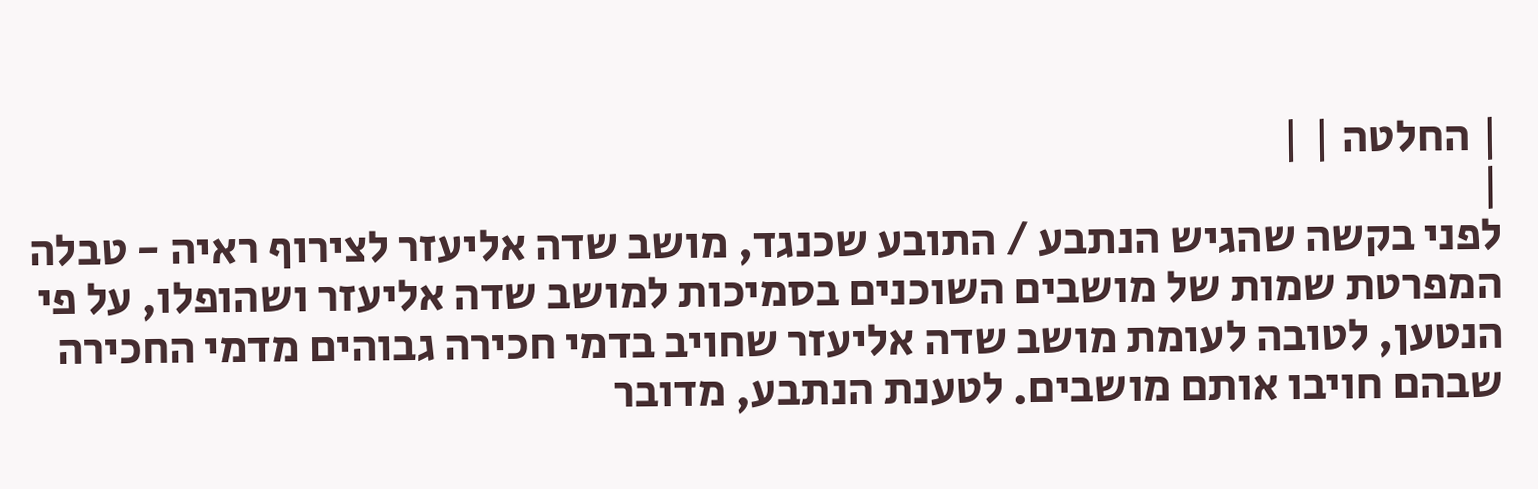| החלטה | |
|
לפני בקשה שהגיש הנתבע / התובע שכנגד, מושב שדה אליעזר לצירוף ראיה - טבלה המפרטת שמות של מושבים השוכנים בסמיכות למושב שדה אליעזר ושהופלו, על פי הנטען, לטובה לעומת מושב שדה אליעזר שחויב בדמי חכירה גבוהים מדמי החכירה שבהם חויבו אותם מושבים. לטענת הנתבע, מדובר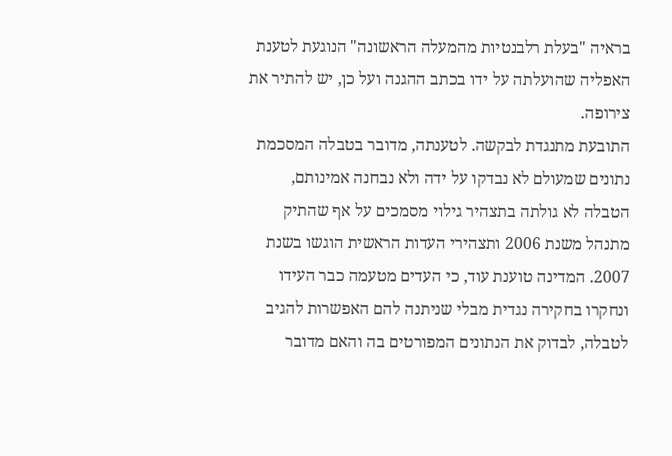בראיה "בעלת רלבנטיות מהמעלה הראשונה" הנוגעת לטענת האפליה שהועלתה על ידו בכתב ההגנה ועל כן, יש להתיר את צירופה.
התובעת מתנגדת לבקשה. לטענתה, מדובר בטבלה המסכמת נתונים שמעולם לא נבדקו על ידה ולא נבחנה אמינותם, הטבלה לא גולתה בתצהיר גילוי מסמכים על אף שהתיק מתנהל משנת 2006 ותצהירי העדות הראשית הוגשו בשנת 2007. המדינה טוענת עוד, כי העדים מטעמה כבר העידו ונחקרו בחקירה נגדית מבלי שניתנה להם האפשרות להגיב לטבלה, לבדוק את הנתונים המפורטים בה והאם מדובר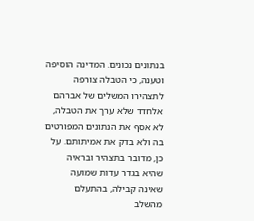בנתונים נכונים. המדינה הוסיפה וטענה, כי הטבלה צורפה לתצהירו המשלים של אברהם אלחדד שלא ערך את הטבלה, לא אסף את הנתונים המפורטים בה ולא בדק את אמיתותם. על כן, מדובר בתצהיר ובראיה שהיא בגדר עדות שמועה שאינה קבילה, בהתעלם מהשלב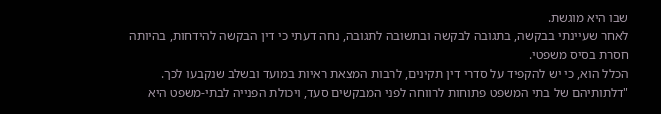שבו היא מוגשת.
לאחר שעיינתי בבקשה, בתגובה לבקשה ובתשובה לתגובה, נחה דעתי כי דין הבקשה להידחות, בהיותה חסרת בסיס משפטי.
הכלל הוא, כי יש להקפיד על סדרי דין תקינים, לרבות המצאת ראיות במועד ובשלב שנקבעו לכך. "דלתותיהם של בתי המשפט פתוחות לרווחה לפני המבקשים סעד, ויכולת הפנייה לבתי-משפט היא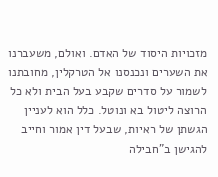מזכויות היסוד של האדם. ואולם, משעברנו את השערים ונכנסנו אל הטרקלין, מחובתנו לשמור על סדרים שקבע בעל הבית ולא כל הרוצה ליטול בא ונוטל. כלל הוא לעניין הגשתן של ראיות, שבעל דין אמור וחייב להגישן ב"חבילה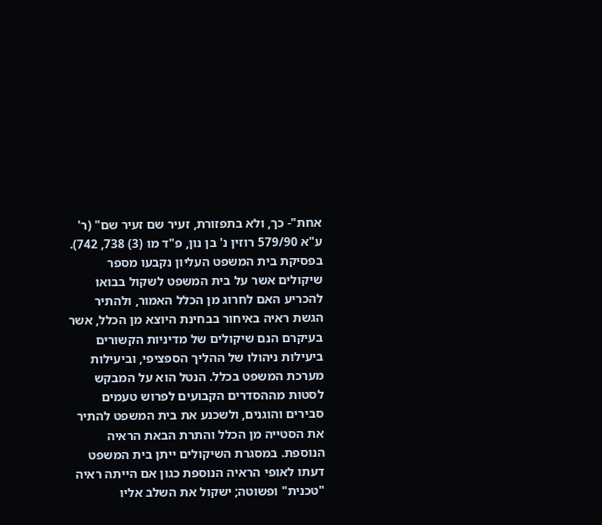אחת"- כך, ולא בתפזורת, זעיר שם זעיר שם" (ר' ע"א 579/90 רוזין נ' בן נון, פ"ד מו (3) 738, 742).
בפסיקת בית המשפט העליון נקבעו מספר שיקולים אשר על בית המשפט לשקול בבואו להכריע האם לחרוג מן הכלל האמור, ולהתיר הגשת ראיה באיחור בבחינת היוצא מן הכלל, אשר בעיקרם הנם שיקולים של מדיניות הקשורים ביעילות ניהולו של ההליך הספציפי, וביעילות מערכת המשפט בכלל. הנטל הוא על המבקש לסטות מההסדרים הקבועים לפרוש טעמים סבירים והוגנים, ולשכנע את בית המשפט להתיר את הסטייה מן הכלל והתרת הבאת הראיה הנוספת. במסגרת השיקולים ייתן בית המשפט דעתו לאופי הראיה הנוספת כגון אם הייתה ראיה "טכנית" ופשוטה; ישקול את השלב אליו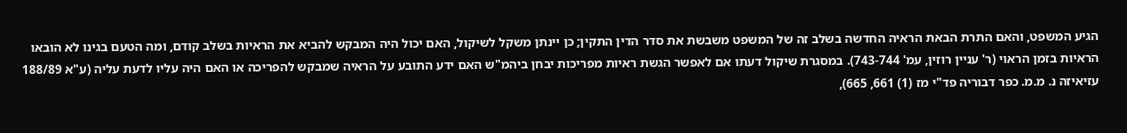הגיע המשפט, והאם התרת הבאת הראיה החדשה בשלב זה של המשפט משבשת את סדר הדין התקין; כן יינתן משקל לשיקול, האם יכול היה המבקש להביא את הראיות בשלב קודם, ומה הטעם בגינו לא הובאו הראיות בזמן הראוי (ר' עניין רוזין, עמ' 743-744). במסגרת שיקול דעתו אם לאפשר הגשת ראיות מפריכות יבחן ביהמ"ש האם ידע התובע על הראיה שמבקש להפריכה או האם היה עליו לדעת עליה (ע"א 188/89 עזיאיזה נ. מ.מ. כפר דבוריה פד"י מז (1) 661, 665),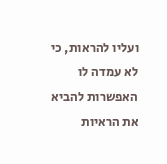ועליו להראות, כי לא עמדה לו האפשרות להביא את הראיות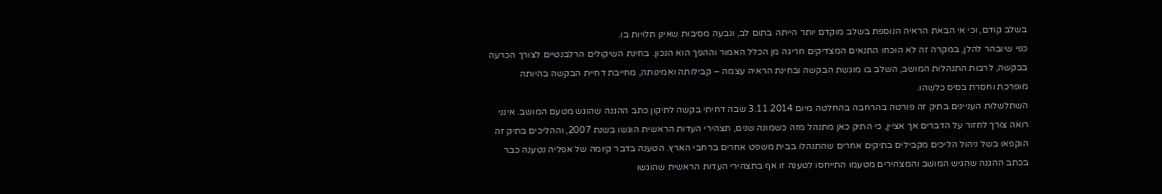בשלב קודם, וכי אי הבאת הראיה הנוספת בשלב מוקדם יותר הייתה בתום לב, ונבעה מסיבות שאינן תלויות בו.
כפי שיובהר להלן, במקרה זה לא הוכחו התנאים המצדיקים חריגה מן הכלל האמור וההפך הוא הנכון. בחינת השיקולים הרלבנטיים לצורך הכרעה בבקשה, לרבות התנהלות המושב, השלב בו מוגשת הבקשה ובחינת הראיה עצמה – קבילותה ואמינותה, מחייבת דחיית הבקשה בהיותה מופרכת וחסרת בסיס כלשהו.
השתלשלות העניינים בתיק זה פורטה בהרחבה בהחלטה מיום 3.11.2014 שבה דחיתי בקשה לתיקון כתב ההגנה שהוגש מטעם המושב. אינני רואה צורך לחזור על הדברים אך אציין, כי התיק כאן מתנהל מזה כשמונה שנים, תצהירי העדות הראשית הוגשו בשנת 2007, וההליכים בתיק זה הוקפאו בשל ניהול הליכים מקבילים בתיקים אחרים שהתנהלו בבית משפט אחרים ברחבי הארץ. הטענה בדבר קיומה של אפליה נטענה כבר בכתב ההגנה שהגיש המושב והמצהירים מטעמו התייחסו לטענה זו אף בתצהירי העדות הראשית שהוגשו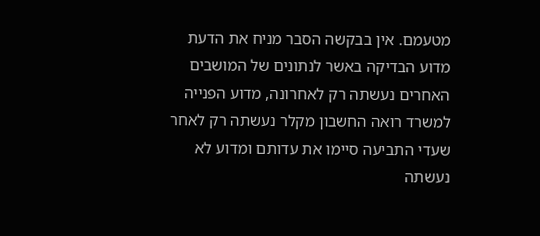מטעמם. אין בבקשה הסבר מניח את הדעת מדוע הבדיקה באשר לנתונים של המושבים האחרים נעשתה רק לאחרונה, מדוע הפנייה למשרד רואה החשבון מקלר נעשתה רק לאחר שעדי התביעה סיימו את עדותם ומדוע לא נעשתה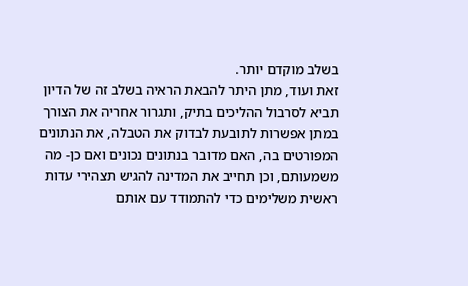בשלב מוקדם יותר.
זאת ועוד, מתן היתר להבאת הראיה בשלב זה של הדיון תביא לסרבול ההליכים בתיק, ותגרור אחריה את הצורך במתן אפשרות לתובעת לבדוק את הטבלה, את הנתונים המפורטים בה, האם מדובר בנתונים נכונים ואם כן- מה משמעותם, וכן תחייב את המדינה להגיש תצהירי עדות ראשית משלימים כדי להתמודד עם אותם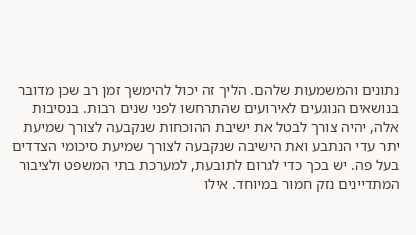נתונים והמשמעות שלהם. הליך זה יכול להימשך זמן רב שכן מדובר בנושאים הנוגעים לאירועים שהתרחשו לפני שנים רבות. בנסיבות אלה, יהיה צורך לבטל את ישיבת ההוכחות שנקבעה לצורך שמיעת יתר עדי הנתבע ואת הישיבה שנקבעה לצורך שמיעת סיכומי הצדדים בעל פה. יש בכך כדי לגרום לתובעת, למערכת בתי המשפט ולציבור המתדיינים נזק חמור במיוחד. אילו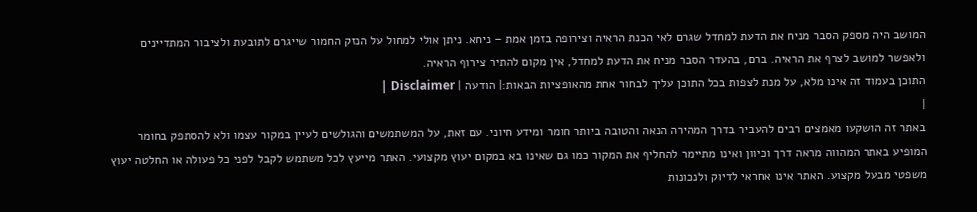המושב היה מספק הסבר מניח את הדעת למחדל שגרם לאי הכנת הראיה וצירופה בזמן אמת – ניחא. ניתן אולי למחול על הנזק החמור שייגרם לתובעת ולציבור המתדיינים ולאפשר למושב לצרף את הראיה. ברם, בהעדר הסבר מניח את הדעת למחדל, אין מקום להתיר צירוף הראיה.
התוכן בעמוד זה אינו מלא, על מנת לצפות בכל התוכן עליך לבחור אחת מהאופציות הבאות:| הודעה | Disclaimer |
|
באתר זה הושקעו מאמצים רבים להעביר בדרך המהירה הנאה והטובה ביותר חומר ומידע חיוני. עם זאת, על המשתמשים והגולשים לעיין במקור עצמו ולא להסתפק בחומר המופיע באתר המהווה מראה דרך וכיוון ואינו מתיימר להחליף את המקור כמו גם שאינו בא במקום יעוץ מקצועי. האתר מייעץ לכל משתמש לקבל לפני כל פעולה או החלטה יעוץ משפטי מבעל מקצוע. האתר אינו אחראי לדיוק ולנכונות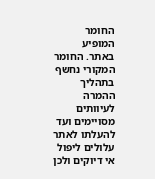החומר המופיע באתר. החומר המקורי נחשף בתהליך ההמרה לעיוותים מסויימים ועד להעלתו לאתר עלולים ליפול אי דיוקים ולכן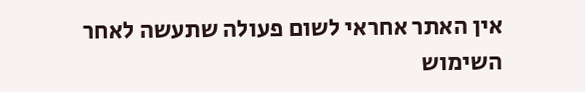אין האתר אחראי לשום פעולה שתעשה לאחר השימוש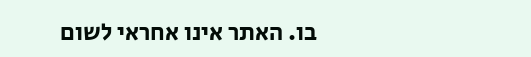בו. האתר אינו אחראי לשום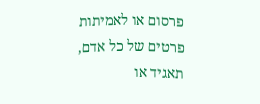פרסום או לאמיתות פרטים של כל אדם, תאגיד או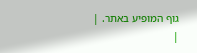גוף המופיע באתר. |
|